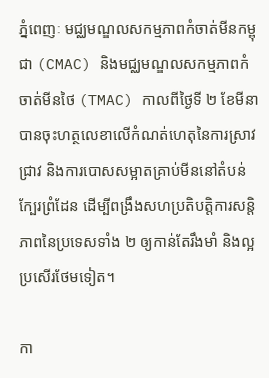ភ្នំពេញៈ មជ្ឈមណ្ឌលសកម្មភាពកំចាត់មីនកម្ពុជា (CMAC) និងមជ្ឈមណ្ឌលសកម្មភាពកំចាត់មីនថៃ (TMAC) កាលពីថ្ងៃទី ២ ខែមីនាបានចុះហត្ថលេខាលើកំណត់ហេតុនៃការស្រាវជ្រាវ និងការបោសសម្អាតគ្រាប់មីននៅតំបន់ក្បែរព្រំដែន ដើម្បីពង្រឹងសហប្រតិបត្តិការសន្តិភាពនៃប្រទេសទាំង ២ ឲ្យកាន់តែរឹងមាំ និងល្អប្រសើរថែមទៀត។

កា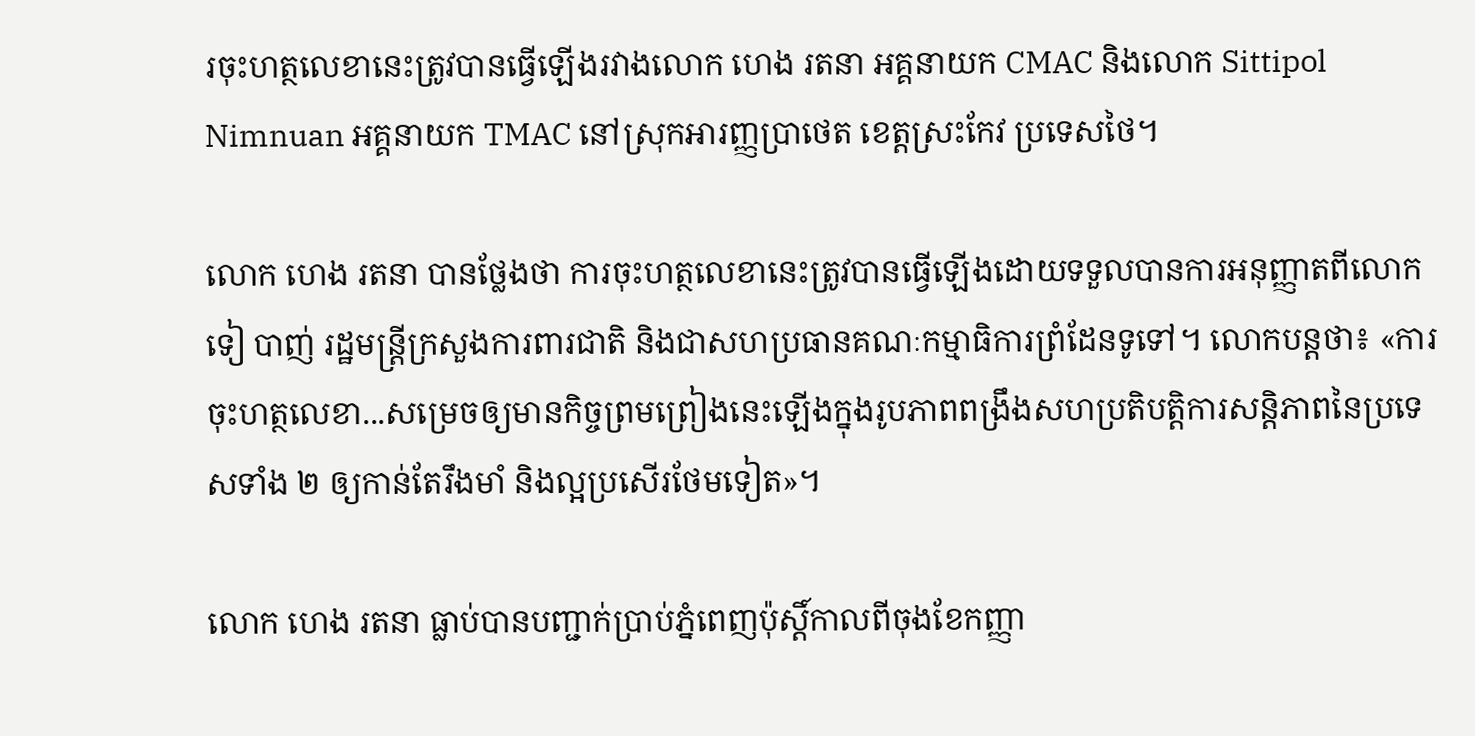រចុះហត្ថលេខានេះត្រូវបានធ្វើឡើងរវាងលោក ហេង រតនា អគ្គនាយក CMAC និងលោក Sittipol Nimnuan អគ្គនាយក TMAC នៅស្រុកអារញ្ញប្រាថេត ខេត្តស្រះកែវ ប្រទេសថៃ។

លោក ហេង រតនា បានថ្លែងថា ការចុះហត្ថលេខានេះត្រូវបានធ្វើឡើងដោយទទួលបានការអនុញ្ញាតពីលោក ទៀ បាញ់ រដ្ឋមន្ត្រីក្រសួងការពារជាតិ និងជាសហប្រធានគណៈកម្មាធិការព្រំដែនទូទៅ។ លោកបន្តថា៖ «ការចុះហត្ថលេខា...សម្រេចឲ្យមានកិច្ចព្រមព្រៀងនេះឡើងក្នុងរូបភាពពង្រឹងសហប្រតិបត្តិការសន្តិភាពនៃប្រទេសទាំង ២ ឲ្យកាន់តែរឹងមាំ និងល្អប្រសើរថែមទៀត»។

លោក ហេង រតនា ធ្លាប់បានបញ្ជាក់ប្រាប់ភ្នំពេញប៉ុស្ដិ៍កាលពីចុងខែកញ្ញា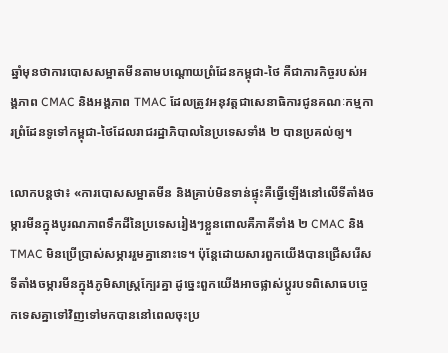ឆ្នាំមុនថាការបោសសម្អាតមីនតាមបណ្តោយព្រំដែនកម្ពុជា-ថៃ គឺជាភារកិច្ចរបស់អង្គភាព CMAC និងអង្គភាព TMAC ដែលត្រូវអនុវត្តជាសេនាធិការជូនគណៈកម្មការព្រំដែនទូទៅកម្ពុជា-ថៃដែលរាជរដ្ឋាភិបាលនៃប្រទេសទាំង ២ បានប្រគល់ឲ្យ។

លោកបន្តថា៖ «ការបោសសម្អាតមីន និងគ្រាប់មិនទាន់ផ្ទុះគឺធ្វើឡើងនៅលើទីតាំងចម្ការមីនក្នុងបូរណភាពទឹកដីនៃប្រទេសរៀងៗខ្លួនពោលគឺភាគីទាំង ២ CMAC និង TMAC មិនប្រើប្រាស់សម្ភាររួមគ្នានោះទេ។ ប៉ុន្តែដោយសារពួកយើងបានជ្រើសរើសទីតាំងចម្ការមីនក្នុងភូមិសាស្ត្រក្បែរគ្នា ដូច្នេះពួកយើងអាចផ្លាស់ប្តូរបទពិសោធបច្ចេកទេសគ្នាទៅវិញទៅមកបាននៅពេលចុះប្រ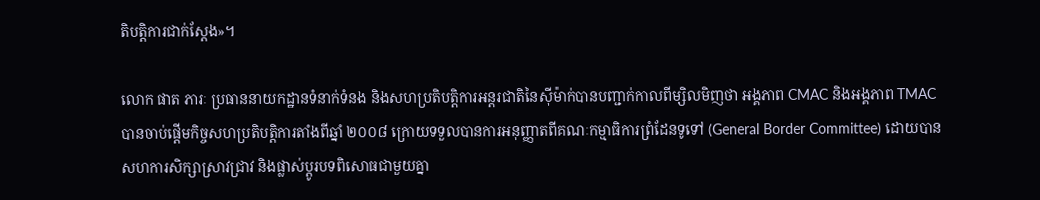តិបត្តិការជាក់ស្ដែង»។

លោក ផាត ភារៈ ប្រធាននាយកដ្ឋានទំនាក់ទំនង និងសហប្រតិបត្តិការអន្តរជាតិនៃស៊ីម៉ាក់បានបញ្ជាក់កាលពីម្សិលមិញថា អង្គភាព CMAC និងអង្គភាព TMAC បានចាប់ផ្ដើមកិច្ចសហប្រតិបត្ដិការតាំងពីឆ្នាំ ២០០៨ ក្រោយទទួលបានការអនុញ្ញាតពីគណៈកម្មាធិការព្រំដែនទូទៅ (General Border Committee) ដោយបានសហការសិក្សាស្រាវជ្រាវ និងផ្លាស់ប្ដូរបទពិសោធជាមួយគ្នា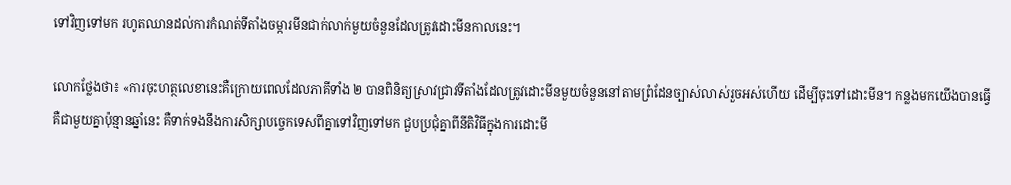ទៅវិញទៅមក រហូតឈានដល់ការកំណត់ទីតាំងចម្ការមីនជាក់លាក់មួយចំនួនដែលត្រូវដោះមីនកាលនេះ។

លោកថ្លែងថា៖ «ការចុះហត្ថលេខានេះគឺក្រោយពេលដែលភាគីទាំង ២ បានពិនិត្យស្រាវជ្រាវទីតាំងដែលត្រូវដោះមីនមួយចំនួននៅតាមព្រំដែនច្បាស់លាស់រួចអស់ហើយ ដើម្បីចុះទៅដោះមីន។ កន្លងមកយើងបានធ្វើគឺជាមួយគ្នាប៉ុន្មានឆ្នាំនេះ គឺទាក់ទងនឹងការសិក្សាបច្ចេកទេសពីគ្នាទៅវិញទៅមក ជួបប្រជុំគ្នាពីនីតិវិធីក្នុងការដោះមី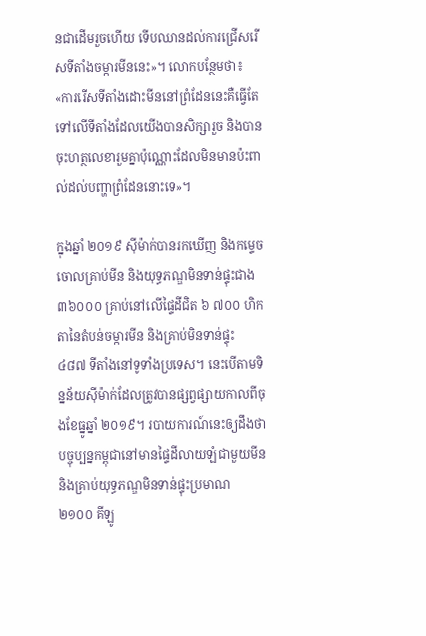នជាដើមរួចហើយ ទើបឈានដល់ការជ្រើសរើសទីតាំងចម្ការមីននេះ»។ លោកបន្ថែមថា៖ «ការរើសទីតាំងដោះមីននៅព្រំដែននេះគឺធ្វើតែទៅលើទីតាំងដែលយើងបានសិក្សារួច និងបានចុះហត្ថលេខារួមគ្នាប៉ុណ្ណោះដែលមិនមានប៉ះពាល់ដល់បញ្ហាព្រំដែននោះទេ»។

ក្នុងឆ្នាំ ២០១៩ ស៊ីម៉ាក់បានរកឃើញ និងកម្ទេចចោលគ្រាប់មីន និងយុទ្ធភណ្ឌមិនទាន់ផ្ទុះជាង ៣៦០០០ គ្រាប់នៅលើផ្ទៃដីជិត ៦ ៧០០ ហិកតានៃតំបន់ចម្ការមីន និងគ្រាប់មិនទាន់ផ្ទុះ ៤៨៧ ទីតាំងនៅទូទាំងប្រទេស។ នេះបើតាមទិន្នន័យស៊ីម៉ាក់ដែលត្រូវបានផ្សព្វផ្សាយកាលពីចុងខែធ្នូឆ្នាំ ២០១៩។ របាយការណ៍នេះឲ្យដឹងថា បច្ចុប្បន្នកម្ពុជានៅមានផ្ទៃដីលាយឡំជាមួយមីន និងគ្រាប់យុទ្ធភណ្ឌមិនទាន់ផ្ទុះប្រមាណ ២១០០ គីឡូ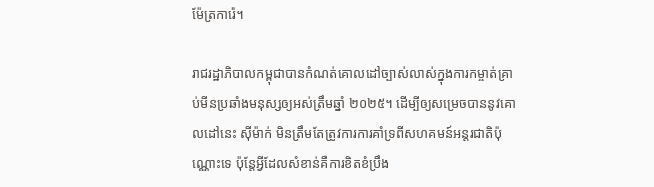ម៉ែត្រការ៉េ។

រាជរដ្ឋាភិបាលកម្ពុជាបានកំណត់គោលដៅច្បាស់លាស់ក្នុងការកម្ចាត់គ្រាប់មីនប្រឆាំងមនុស្សឲ្យអស់ត្រឹមឆ្នាំ ២០២៥។ ដើម្បីឲ្យសម្រេចបាននូវគោលដៅនេះ ស៊ីម៉ាក់ មិនត្រឹមតែត្រូវការការគាំទ្រពីសហគមន៍អន្តរជាតិប៉ុណ្ណោះទេ ប៉ុន្តែអ្វីដែលសំខាន់គឺការខិតខំប្រឹង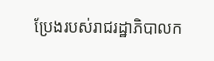ប្រែងរបស់រាជរដ្ឋាភិបាលក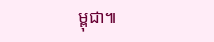ម្ពុជា៕